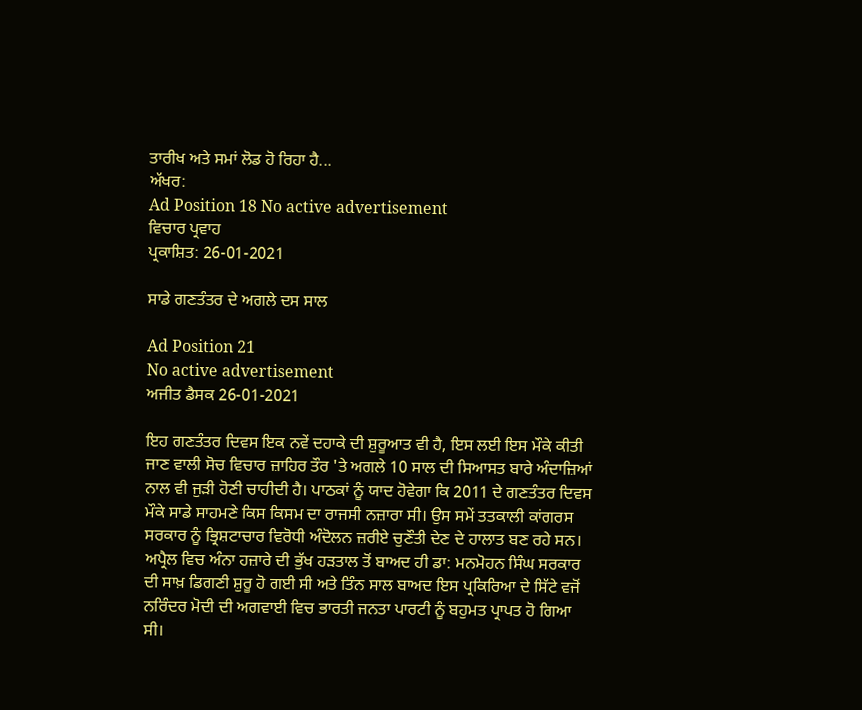ਤਾਰੀਖ ਅਤੇ ਸਮਾਂ ਲੋਡ ਹੋ ਰਿਹਾ ਹੈ...
ਅੱਖਰ:
Ad Position 18 No active advertisement
ਵਿਚਾਰ ਪ੍ਰਵਾਹ
ਪ੍ਰਕਾਸ਼ਿਤ: 26-01-2021

ਸਾਡੇ ਗਣਤੰਤਰ ਦੇ ਅਗਲੇ ਦਸ ਸਾਲ

Ad Position 21
No active advertisement
ਅਜੀਤ ਡੈਸਕ 26-01-2021

ਇਹ ਗਣਤੰਤਰ ਦਿਵਸ ਇਕ ਨਵੇਂ ਦਹਾਕੇ ਦੀ ਸ਼ੁਰੂਆਤ ਵੀ ਹੈ, ਇਸ ਲਈ ਇਸ ਮੌਕੇ ਕੀਤੀ ਜਾਣ ਵਾਲੀ ਸੋਚ ਵਿਚਾਰ ਜ਼ਾਹਿਰ ਤੌਰ 'ਤੇ ਅਗਲੇ 10 ਸਾਲ ਦੀ ਸਿਆਸਤ ਬਾਰੇ ਅੰਦਾਜ਼ਿਆਂ ਨਾਲ ਵੀ ਜੁੜੀ ਹੋਣੀ ਚਾਹੀਦੀ ਹੈ। ਪਾਠਕਾਂ ਨੂੰ ਯਾਦ ਹੋਵੇਗਾ ਕਿ 2011 ਦੇ ਗਣਤੰਤਰ ਦਿਵਸ ਮੌਕੇ ਸਾਡੇ ਸਾਹਮਣੇ ਕਿਸ ਕਿਸਮ ਦਾ ਰਾਜਸੀ ਨਜ਼ਾਰਾ ਸੀ। ਉਸ ਸਮੇਂ ਤਤਕਾਲੀ ਕਾਂਗਰਸ ਸਰਕਾਰ ਨੂੰ ਭ੍ਰਿਸ਼ਟਾਚਾਰ ਵਿਰੋਧੀ ਅੰਦੋਲਨ ਜ਼ਰੀਏ ਚੁਣੌਤੀ ਦੇਣ ਦੇ ਹਾਲਾਤ ਬਣ ਰਹੇ ਸਨ। ਅਪ੍ਰੈਲ ਵਿਚ ਅੰਨਾ ਹਜ਼ਾਰੇ ਦੀ ਭੁੱਖ ਹੜਤਾਲ ਤੋਂ ਬਾਅਦ ਹੀ ਡਾ: ਮਨਮੋਹਨ ਸਿੰਘ ਸਰਕਾਰ ਦੀ ਸਾਖ਼ ਡਿਗਣੀ ਸ਼ੁਰੂ ਹੋ ਗਈ ਸੀ ਅਤੇ ਤਿੰਨ ਸਾਲ ਬਾਅਦ ਇਸ ਪ੍ਰਕਿਰਿਆ ਦੇ ਸਿੱਟੇ ਵਜੋਂ ਨਰਿੰਦਰ ਮੋਦੀ ਦੀ ਅਗਵਾਈ ਵਿਚ ਭਾਰਤੀ ਜਨਤਾ ਪਾਰਟੀ ਨੂੰ ਬਹੁਮਤ ਪ੍ਰਾਪਤ ਹੋ ਗਿਆ ਸੀ।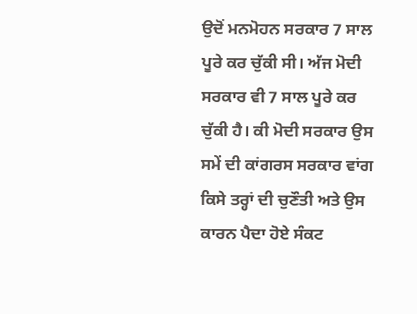ਉਦੋਂ ਮਨਮੋਹਨ ਸਰਕਾਰ 7 ਸਾਲ ਪੂਰੇ ਕਰ ਚੁੱਕੀ ਸੀ। ਅੱਜ ਮੋਦੀ ਸਰਕਾਰ ਵੀ 7 ਸਾਲ ਪੂਰੇ ਕਰ ਚੁੱਕੀ ਹੈ। ਕੀ ਮੋਦੀ ਸਰਕਾਰ ਉਸ ਸਮੇਂ ਦੀ ਕਾਂਗਰਸ ਸਰਕਾਰ ਵਾਂਗ ਕਿਸੇ ਤਰ੍ਹਾਂ ਦੀ ਚੁਣੌਤੀ ਅਤੇ ਉਸ ਕਾਰਨ ਪੈਦਾ ਹੋਏ ਸੰਕਟ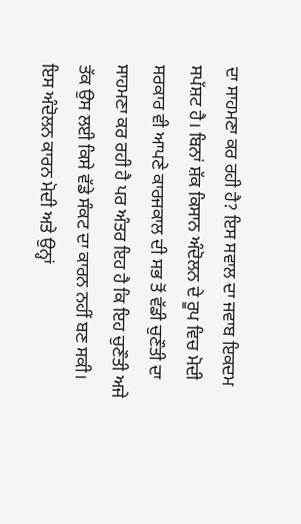ਦਾ ਸਾਹਮਣਾ ਕਰ ਰਹੀ ਹੈ? ਇਸ ਸਵਾਲ ਦਾ ਜਵਾਬ ਇਕਦਮ ਸਪੱਸ਼ਟ ਹੈ। ਬਿਨਾਂ ਸ਼ੱਕ ਕਿਸਾਨ ਅੰਦੋਲਨ ਦੇ ਰੂਪ ਵਿਚ ਮੋਦੀ ਸਰਕਾਰ ਵੀ ਆਪਣੇ ਕਾਰਜਕਾਲ ਦੀ ਸਭ ਤੋਂ ਵੱਡੀ ਚੁਣੌਤੀ ਦਾ ਸਾਹਮਣਾ ਕਰ ਰਹੀ ਹੈ ਪਰ ਅੰਤਰ ਇਹ ਹੈ ਕਿ ਇਹ ਚੁਣੌਤੀ ਅਜੇ ਤੱਕ ਉਸ ਲਈ ਕਿਸੇ ਵੱਡੇ ਸੰਕਟ ਦਾ ਕਾਰਨ ਨਹੀਂ ਬਣ ਸਕੀ। ਇਸ ਅੰਦੋਲਨ ਕਾਰਨ ਮੋਦੀ ਅਤੇ ਉਨ੍ਹਾਂ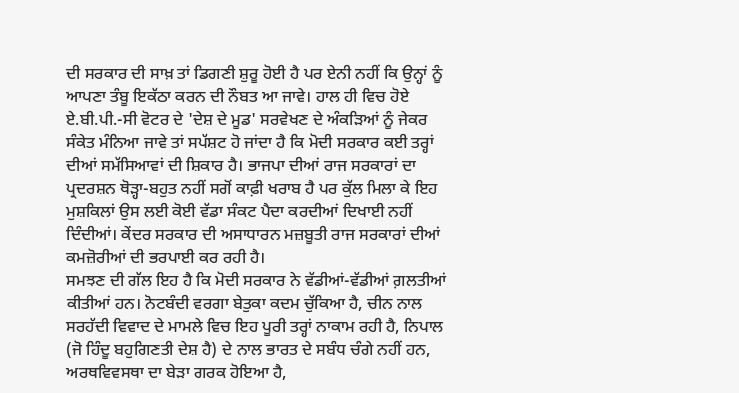ਦੀ ਸਰਕਾਰ ਦੀ ਸਾਖ਼ ਤਾਂ ਡਿਗਣੀ ਸ਼ੁਰੂ ਹੋਈ ਹੈ ਪਰ ਏਨੀ ਨਹੀਂ ਕਿ ਉਨ੍ਹਾਂ ਨੂੰ ਆਪਣਾ ਤੰਬੂ ਇਕੱਠਾ ਕਰਨ ਦੀ ਨੌਬਤ ਆ ਜਾਵੇ। ਹਾਲ ਹੀ ਵਿਚ ਹੋਏ ਏ.ਬੀ.ਪੀ.-ਸੀ ਵੋਟਰ ਦੇ 'ਦੇਸ਼ ਦੇ ਮੂਡ' ਸਰਵੇਖਣ ਦੇ ਅੰਕੜਿਆਂ ਨੂੰ ਜੇਕਰ ਸੰਕੇਤ ਮੰਨਿਆ ਜਾਵੇ ਤਾਂ ਸਪੱਸ਼ਟ ਹੋ ਜਾਂਦਾ ਹੈ ਕਿ ਮੋਦੀ ਸਰਕਾਰ ਕਈ ਤਰ੍ਹਾਂ ਦੀਆਂ ਸਮੱਸਿਆਵਾਂ ਦੀ ਸ਼ਿਕਾਰ ਹੈ। ਭਾਜਪਾ ਦੀਆਂ ਰਾਜ ਸਰਕਾਰਾਂ ਦਾ ਪ੍ਰਦਰਸ਼ਨ ਥੋੜ੍ਹਾ-ਬਹੁਤ ਨਹੀਂ ਸਗੋਂ ਕਾਫ਼ੀ ਖਰਾਬ ਹੈ ਪਰ ਕੁੱਲ ਮਿਲਾ ਕੇ ਇਹ ਮੁਸ਼ਕਿਲਾਂ ਉਸ ਲਈ ਕੋਈ ਵੱਡਾ ਸੰਕਟ ਪੈਦਾ ਕਰਦੀਆਂ ਦਿਖਾਈ ਨਹੀਂ ਦਿੰਦੀਆਂ। ਕੇਂਦਰ ਸਰਕਾਰ ਦੀ ਅਸਾਧਾਰਨ ਮਜ਼ਬੂਤੀ ਰਾਜ ਸਰਕਾਰਾਂ ਦੀਆਂ ਕਮਜ਼ੋਰੀਆਂ ਦੀ ਭਰਪਾਈ ਕਰ ਰਹੀ ਹੈ।
ਸਮਝਣ ਦੀ ਗੱਲ ਇਹ ਹੈ ਕਿ ਮੋਦੀ ਸਰਕਾਰ ਨੇ ਵੱਡੀਆਂ-ਵੱਡੀਆਂ ਗ਼ਲਤੀਆਂ ਕੀਤੀਆਂ ਹਨ। ਨੋਟਬੰਦੀ ਵਰਗਾ ਬੇਤੁਕਾ ਕਦਮ ਚੁੱਕਿਆ ਹੈ, ਚੀਨ ਨਾਲ ਸਰਹੱਦੀ ਵਿਵਾਦ ਦੇ ਮਾਮਲੇ ਵਿਚ ਇਹ ਪੂਰੀ ਤਰ੍ਹਾਂ ਨਾਕਾਮ ਰਹੀ ਹੈ, ਨਿਪਾਲ (ਜੋ ਹਿੰਦੂ ਬਹੁਗਿਣਤੀ ਦੇਸ਼ ਹੈ) ਦੇ ਨਾਲ ਭਾਰਤ ਦੇ ਸਬੰਧ ਚੰਗੇ ਨਹੀਂ ਹਨ, ਅਰਥਵਿਵਸਥਾ ਦਾ ਬੇੜਾ ਗਰਕ ਹੋਇਆ ਹੈ,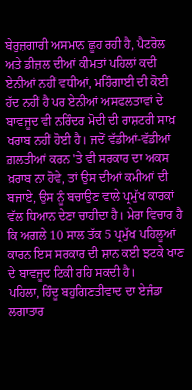ਬੇਰੁਜ਼ਗਾਰੀ ਅਸਮਾਨ ਛੂਹ ਰਹੀ ਹੈ, ਪੈਟਰੋਲ ਅਤੇ ਡੀਜ਼ਲ ਦੀਆਂ ਕੀਮਤਾਂ ਪਹਿਲਾਂ ਕਦੀ ਏਨੀਆਂ ਨਹੀਂ ਵਧੀਆਂ, ਮਹਿੰਗਾਈ ਦੀ ਕੋਈ ਹੱਦ ਨਹੀਂ ਹੈ ਪਰ ਏਨੀਆਂ ਅਸਫਲਤਾਵਾਂ ਦੇ ਬਾਵਜੂਦ ਵੀ ਨਰਿੰਦਰ ਮੋਦੀ ਦੀ ਰਾਸ਼ਟਰੀ ਸਾਖ਼ ਖਰਾਬ ਨਹੀਂ ਹੋਈ ਹੈ। ਜਦੋਂ ਵੱਡੀਆਂ-ਵੱਡੀਆਂ ਗ਼ਲਤੀਆਂ ਕਰਨ 'ਤੇ ਵੀ ਸਰਕਾਰ ਦਾ ਅਕਸ ਖ਼ਰਾਬ ਨਾ ਹੋਵੇ, ਤਾਂ ਉਸ ਦੀਆਂ ਕਮੀਆਂ ਦੀ ਬਜਾਏ, ਉਸ ਨੂੰ ਬਚਾਉਣ ਵਾਲੇ ਪ੍ਰਮੁੱਖ ਕਾਰਕਾਂ ਵੱਲ ਧਿਆਨ ਦੇਣਾ ਚਾਹੀਦਾ ਹੈ। ਮੇਰਾ ਵਿਚਾਰ ਹੈ ਕਿ ਅਗਲੇ 10 ਸਾਲ ਤੱਕ 5 ਪ੍ਰਮੁੱਖ ਪਹਿਲੂਆਂ ਕਾਰਨ ਇਸ ਸਰਕਾਰ ਦੀ ਸ਼ਾਨ ਕਈ ਝਟਕੇ ਖਾਣ ਦੇ ਬਾਵਜੂਦ ਟਿਕੀ ਰਹਿ ਸਕਦੀ ਹੈ।
ਪਹਿਲਾ, ਹਿੰਦੂ ਬਹੁਗਿਣਤੀਵਾਦ ਦਾ ਏਜੰਡਾ ਲਗਾਤਾਰ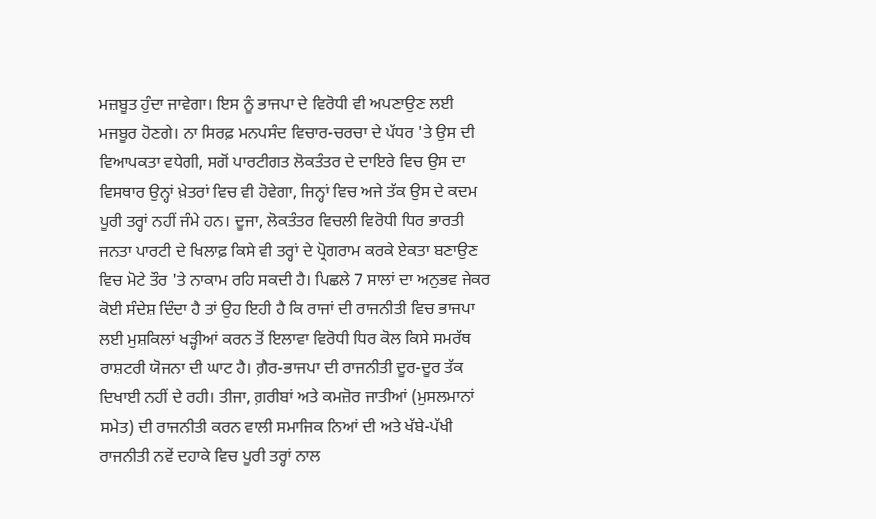ਮਜ਼ਬੂਤ ਹੁੰਦਾ ਜਾਵੇਗਾ। ਇਸ ਨੂੰ ਭਾਜਪਾ ਦੇ ਵਿਰੋਧੀ ਵੀ ਅਪਣਾਉਣ ਲਈ ਮਜਬੂਰ ਹੋਣਗੇ। ਨਾ ਸਿਰਫ਼ ਮਨਪਸੰਦ ਵਿਚਾਰ-ਚਰਚਾ ਦੇ ਪੱਧਰ 'ਤੇ ਉਸ ਦੀ ਵਿਆਪਕਤਾ ਵਧੇਗੀ, ਸਗੋਂ ਪਾਰਟੀਗਤ ਲੋਕਤੰਤਰ ਦੇ ਦਾਇਰੇ ਵਿਚ ਉਸ ਦਾ ਵਿਸਥਾਰ ਉਨ੍ਹਾਂ ਖ਼ੇਤਰਾਂ ਵਿਚ ਵੀ ਹੋਵੇਗਾ, ਜਿਨ੍ਹਾਂ ਵਿਚ ਅਜੇ ਤੱਕ ਉਸ ਦੇ ਕਦਮ ਪੂਰੀ ਤਰ੍ਹਾਂ ਨਹੀਂ ਜੰਮੇ ਹਨ। ਦੂਜਾ, ਲੋਕਤੰਤਰ ਵਿਚਲੀ ਵਿਰੋਧੀ ਧਿਰ ਭਾਰਤੀ ਜਨਤਾ ਪਾਰਟੀ ਦੇ ਖਿਲਾਫ਼ ਕਿਸੇ ਵੀ ਤਰ੍ਹਾਂ ਦੇ ਪ੍ਰੋਗਰਾਮ ਕਰਕੇ ਏਕਤਾ ਬਣਾਉਣ ਵਿਚ ਮੋਟੇ ਤੌਰ 'ਤੇ ਨਾਕਾਮ ਰਹਿ ਸਕਦੀ ਹੈ। ਪਿਛਲੇ 7 ਸਾਲਾਂ ਦਾ ਅਨੁਭਵ ਜੇਕਰ ਕੋਈ ਸੰਦੇਸ਼ ਦਿੰਦਾ ਹੈ ਤਾਂ ਉਹ ਇਹੀ ਹੈ ਕਿ ਰਾਜਾਂ ਦੀ ਰਾਜਨੀਤੀ ਵਿਚ ਭਾਜਪਾ ਲਈ ਮੁਸ਼ਕਿਲਾਂ ਖੜ੍ਹੀਆਂ ਕਰਨ ਤੋਂ ਇਲਾਵਾ ਵਿਰੋਧੀ ਧਿਰ ਕੋਲ ਕਿਸੇ ਸਮਰੱਥ ਰਾਸ਼ਟਰੀ ਯੋਜਨਾ ਦੀ ਘਾਟ ਹੈ। ਗ਼ੈਰ-ਭਾਜਪਾ ਦੀ ਰਾਜਨੀਤੀ ਦੂਰ-ਦੂਰ ਤੱਕ ਦਿਖਾਈ ਨਹੀਂ ਦੇ ਰਹੀ। ਤੀਜਾ, ਗ਼ਰੀਬਾਂ ਅਤੇ ਕਮਜ਼ੋਰ ਜਾਤੀਆਂ (ਮੁਸਲਮਾਨਾਂ ਸਮੇਤ) ਦੀ ਰਾਜਨੀਤੀ ਕਰਨ ਵਾਲੀ ਸਮਾਜਿਕ ਨਿਆਂ ਦੀ ਅਤੇ ਖੱਬੇ-ਪੱਖੀ ਰਾਜਨੀਤੀ ਨਵੇਂ ਦਹਾਕੇ ਵਿਚ ਪੂਰੀ ਤਰ੍ਹਾਂ ਨਾਲ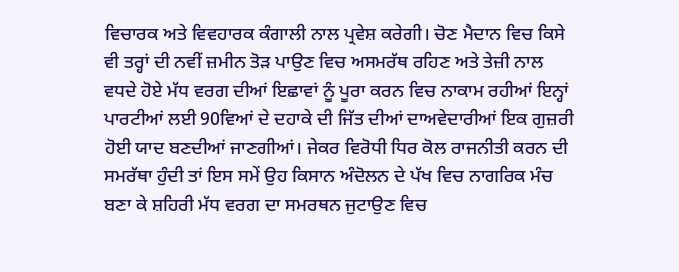ਵਿਚਾਰਕ ਅਤੇ ਵਿਵਹਾਰਕ ਕੰਗਾਲੀ ਨਾਲ ਪ੍ਰਵੇਸ਼ ਕਰੇਗੀ। ਚੋਣ ਮੈਦਾਨ ਵਿਚ ਕਿਸੇ ਵੀ ਤਰ੍ਹਾਂ ਦੀ ਨਵੀਂ ਜ਼ਮੀਨ ਤੋੜ ਪਾਉਣ ਵਿਚ ਅਸਮਰੱਥ ਰਹਿਣ ਅਤੇ ਤੇਜ਼ੀ ਨਾਲ ਵਧਦੇ ਹੋਏ ਮੱਧ ਵਰਗ ਦੀਆਂ ਇਛਾਵਾਂ ਨੂੰ ਪੂਰਾ ਕਰਨ ਵਿਚ ਨਾਕਾਮ ਰਹੀਆਂ ਇਨ੍ਹਾਂ ਪਾਰਟੀਆਂ ਲਈ 90ਵਿਆਂ ਦੇ ਦਹਾਕੇ ਦੀ ਜਿੱਤ ਦੀਆਂ ਦਾਅਵੇਦਾਰੀਆਂ ਇਕ ਗੁਜ਼ਰੀ ਹੋਈ ਯਾਦ ਬਣਦੀਆਂ ਜਾਣਗੀਆਂ। ਜੇਕਰ ਵਿਰੋਧੀ ਧਿਰ ਕੋਲ ਰਾਜਨੀਤੀ ਕਰਨ ਦੀ ਸਮਰੱਥਾ ਹੁੰਦੀ ਤਾਂ ਇਸ ਸਮੇਂ ਉਹ ਕਿਸਾਨ ਅੰਦੋਲਨ ਦੇ ਪੱਖ ਵਿਚ ਨਾਗਰਿਕ ਮੰਚ ਬਣਾ ਕੇ ਸ਼ਹਿਰੀ ਮੱਧ ਵਰਗ ਦਾ ਸਮਰਥਨ ਜੁਟਾਉਣ ਵਿਚ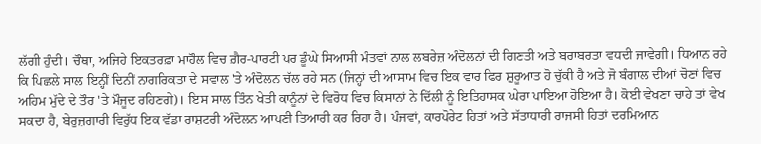ਲੱਗੀ ਹੁੰਦੀ। ਚੌਥਾ, ਅਜਿਹੇ ਇਕਤਰਫ਼ਾ ਮਾਹੌਲ ਵਿਚ ਗ਼ੈਰ-ਪਾਰਟੀ ਪਰ ਡੂੰਘੇ ਸਿਆਸੀ ਮੰਤਵਾਂ ਨਾਲ ਲਬਰੇਜ਼ ਅੰਦੋਲਨਾਂ ਦੀ ਗਿਣਤੀ ਅਤੇ ਬਰਾਬਰਤਾ ਵਧਦੀ ਜਾਵੇਗੀ। ਧਿਆਨ ਰਹੇ ਕਿ ਪਿਛਲੇ ਸਾਲ ਇਨ੍ਹੀਂ ਦਿਨੀਂ ਨਾਗਰਿਕਤਾ ਦੇ ਸਵਾਲ 'ਤੇ ਅੰਦੋਲਨ ਚੱਲ ਰਹੇ ਸਨ (ਜਿਨ੍ਹਾਂ ਦੀ ਆਸਾਮ ਵਿਚ ਇਕ ਵਾਰ ਫਿਰ ਸ਼ੁਰੂਆਤ ਹੋ ਚੁੱਕੀ ਹੈ ਅਤੇ ਜੋ ਬੰਗਾਲ ਦੀਆਂ ਚੋਣਾਂ ਵਿਚ ਅਹਿਮ ਮੁੱਦੇ ਦੇ ਤੌਰ 'ਤੇ ਮੌਜੂਦ ਰਹਿਣਗੇ)। ਇਸ ਸਾਲ ਤਿੰਨ ਖੇਤੀ ਕਾਨੂੰਨਾਂ ਦੇ ਵਿਰੋਧ ਵਿਚ ਕਿਸਾਨਾਂ ਨੇ ਦਿੱਲੀ ਨੂੰ ਇਤਿਹਾਸਕ ਘੇਰਾ ਪਾਇਆ ਹੋਇਆ ਹੈ। ਕੋਈ ਵੇਖਣਾ ਚਾਹੇ ਤਾਂ ਵੇਖ ਸਕਦਾ ਹੈ, ਬੇਰੁਜ਼ਗਾਰੀ ਵਿਰੁੱਧ ਇਕ ਵੱਡਾ ਰਾਸ਼ਟਰੀ ਅੰਦੋਲਨ ਆਪਣੀ ਤਿਆਰੀ ਕਰ ਰਿਹਾ ਹੈ। ਪੰਜਵਾਂ, ਕਾਰਪੋਰੇਟ ਹਿਤਾਂ ਅਤੇ ਸੱਤਾਧਾਰੀ ਰਾਜਸੀ ਹਿਤਾਂ ਦਰਮਿਆਨ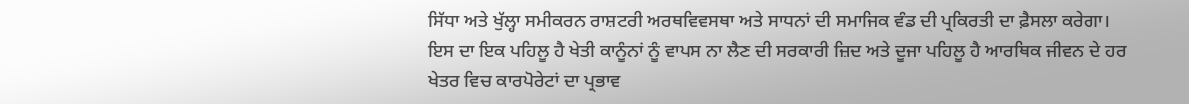ਸਿੱਧਾ ਅਤੇ ਖੁੱਲ੍ਹਾ ਸਮੀਕਰਨ ਰਾਸ਼ਟਰੀ ਅਰਥਵਿਵਸਥਾ ਅਤੇ ਸਾਧਨਾਂ ਦੀ ਸਮਾਜਿਕ ਵੰਡ ਦੀ ਪ੍ਰਕਿਰਤੀ ਦਾ ਫ਼ੈਸਲਾ ਕਰੇਗਾ। ਇਸ ਦਾ ਇਕ ਪਹਿਲੂ ਹੈ ਖੇਤੀ ਕਾਨੂੰਨਾਂ ਨੂੰ ਵਾਪਸ ਨਾ ਲੈਣ ਦੀ ਸਰਕਾਰੀ ਜ਼ਿਦ ਅਤੇ ਦੂਜਾ ਪਹਿਲੂ ਹੈ ਆਰਥਿਕ ਜੀਵਨ ਦੇ ਹਰ ਖੇਤਰ ਵਿਚ ਕਾਰਪੋਰੇਟਾਂ ਦਾ ਪ੍ਰਭਾਵ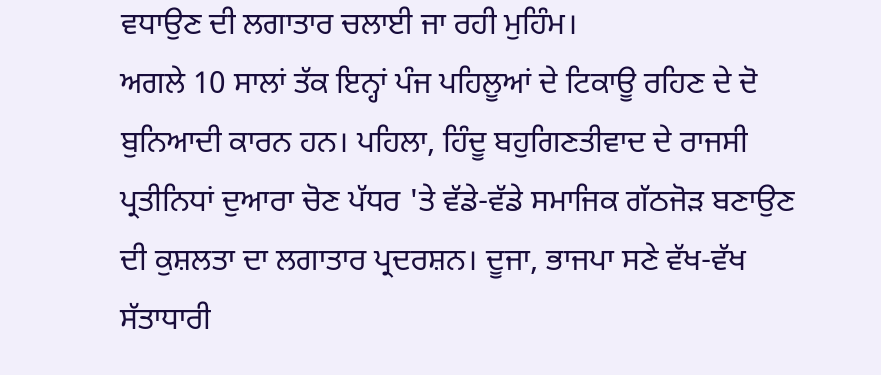ਵਧਾਉਣ ਦੀ ਲਗਾਤਾਰ ਚਲਾਈ ਜਾ ਰਹੀ ਮੁਹਿੰਮ।
ਅਗਲੇ 10 ਸਾਲਾਂ ਤੱਕ ਇਨ੍ਹਾਂ ਪੰਜ ਪਹਿਲੂਆਂ ਦੇ ਟਿਕਾਊ ਰਹਿਣ ਦੇ ਦੋ ਬੁਨਿਆਦੀ ਕਾਰਨ ਹਨ। ਪਹਿਲਾ, ਹਿੰਦੂ ਬਹੁਗਿਣਤੀਵਾਦ ਦੇ ਰਾਜਸੀ ਪ੍ਰਤੀਨਿਧਾਂ ਦੁਆਰਾ ਚੋਣ ਪੱਧਰ 'ਤੇ ਵੱਡੇ-ਵੱਡੇ ਸਮਾਜਿਕ ਗੱਠਜੋੜ ਬਣਾਉਣ ਦੀ ਕੁਸ਼ਲਤਾ ਦਾ ਲਗਾਤਾਰ ਪ੍ਰਦਰਸ਼ਨ। ਦੂਜਾ, ਭਾਜਪਾ ਸਣੇ ਵੱਖ-ਵੱਖ ਸੱਤਾਧਾਰੀ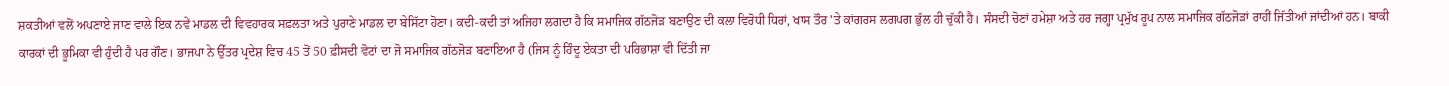ਸ਼ਕਤੀਆਂ ਵਲੋਂ ਅਪਣਾਏ ਜਾਣ ਵਾਲੇ ਇਕ ਨਵੇਂ ਮਾਡਲ ਦੀ ਵਿਵਹਾਰਕ ਸਫ਼ਲਤਾ ਅਤੇ ਪੁਰਾਣੇ ਮਾਡਲ ਦਾ ਬੇਸਿੱਟਾ ਹੋਣਾ। ਕਦੀ-ਕਦੀ ਤਾਂ ਅਜਿਹਾ ਲਗਦਾ ਹੈ ਕਿ ਸਮਾਜਿਕ ਗੱਠਜੋੜ ਬਣਾਉਣ ਦੀ ਕਲਾ ਵਿਰੋਧੀ ਧਿਰਾਂ, ਖਾਸ ਤੌਰ 'ਤੇ ਕਾਂਗਰਸ ਲਗਪਗ ਭੁੱਲ ਹੀ ਚੁੱਕੀ ਹੈ। ਸੰਸਦੀ ਚੋਣਾਂ ਹਮੇਸ਼ਾ ਅਤੇ ਹਰ ਜਗ੍ਹਾ ਪ੍ਰਮੁੱਖ ਰੂਪ ਨਾਲ ਸਮਾਜਿਕ ਗੱਠਜੋੜਾਂ ਰਾਹੀਂ ਜਿੱਤੀਆਂ ਜਾਂਦੀਆਂ ਹਨ। ਬਾਕੀ ਕਾਰਕਾਂ ਦੀ ਭੂਮਿਕਾ ਵੀ ਹੁੰਦੀ ਹੈ ਪਰ ਗੌਣ। ਭਾਜਪਾ ਨੇ ਉੱਤਰ ਪ੍ਰਦੇਸ਼ ਵਿਚ 45 ਤੋਂ 50 ਫ਼ੀਸਦੀ ਵੋਟਾਂ ਦਾ ਜੋ ਸਮਾਜਿਕ ਗੱਠਜੋੜ ਬਣਾਇਆ ਹੈ (ਜਿਸ ਨੂੰ ਹਿੰਦੂ ਏਕਤਾ ਦੀ ਪਰਿਭਾਸ਼ਾ ਵੀ ਦਿੱਤੀ ਜਾ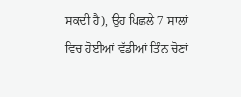ਸਕਦੀ ਹੈ), ਉਹ ਪਿਛਲੇ 7 ਸਾਲਾਂ ਵਿਚ ਹੋਈਆਂ ਵੱਡੀਆਂ ਤਿੰਨ ਚੋਣਾਂ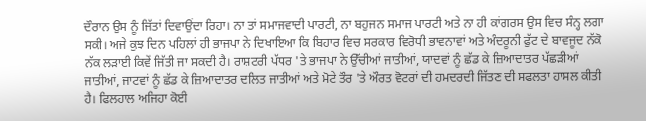ਦੌਰਾਨ ਉਸ ਨੂੰ ਜਿੱਤਾਂ ਦਿਵਾਉਂਦਾ ਰਿਹਾ। ਨਾ ਤਾਂ ਸਮਾਜਵਾਦੀ ਪਾਰਟੀ, ਨਾ ਬਹੁਜਨ ਸਮਾਜ ਪਾਰਟੀ ਅਤੇ ਨਾ ਹੀ ਕਾਂਗਰਸ ਉਸ ਵਿਚ ਸੰਨ੍ਹ ਲਗਾ ਸਕੀ। ਅਜੇ ਕੁਝ ਦਿਨ ਪਹਿਲਾਂ ਹੀ ਭਾਜਪਾ ਨੇ ਦਿਖਾਇਆ ਕਿ ਬਿਹਾਰ ਵਿਚ ਸਰਕਾਰ ਵਿਰੋਧੀ ਭਾਵਨਾਵਾਂ ਅਤੇ ਅੰਦਰੂਨੀ ਫੁੱਟ ਦੇ ਬਾਵਜੂਦ ਨੱਕੋ ਨੱਕ ਲੜਾਈ ਕਿਵੇਂ ਜਿੱਤੀ ਜਾ ਸਕਦੀ ਹੈ। ਰਾਸ਼ਟਰੀ ਪੱਧਰ 'ਤੇ ਭਾਜਪਾ ਨੇ ਉੱਚੀਆਂ ਜਾਤੀਆਂ, ਯਾਦਵਾਂ ਨੂੰ ਛੱਡ ਕੇ ਜ਼ਿਆਦਾਤਰ ਪੱਛੜੀਆਂ ਜਾਤੀਆਂ, ਜਾਟਵਾਂ ਨੂੰ ਛੱਡ ਕੇ ਜ਼ਿਆਦਾਤਰ ਦਲਿਤ ਜਾਤੀਆਂ ਅਤੇ ਮੋਟੇ ਤੌਰ 'ਤੇ ਔਰਤ ਵੋਟਰਾਂ ਦੀ ਹਮਦਰਦੀ ਜਿੱਤਣ ਦੀ ਸਫਲਤਾ ਹਾਸਲ ਕੀਤੀ ਹੈ। ਫਿਲਹਾਲ ਅਜਿਹਾ ਕੋਈ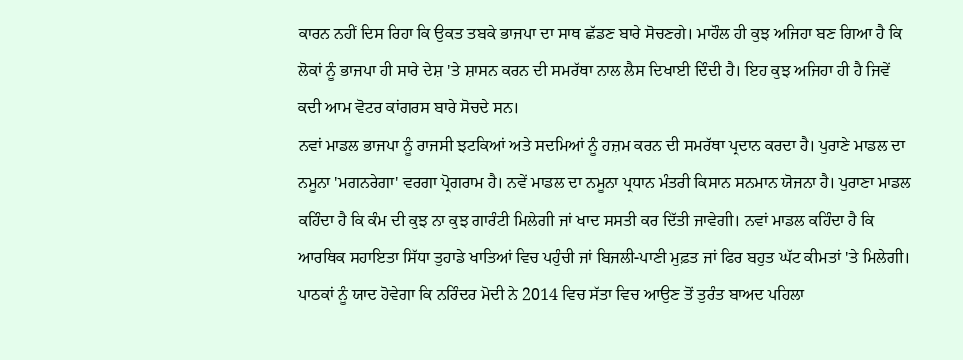ਕਾਰਨ ਨਹੀਂ ਦਿਸ ਰਿਹਾ ਕਿ ਉਕਤ ਤਬਕੇ ਭਾਜਪਾ ਦਾ ਸਾਥ ਛੱਡਣ ਬਾਰੇ ਸੋਚਣਗੇ। ਮਾਹੌਲ ਹੀ ਕੁਝ ਅਜਿਹਾ ਬਣ ਗਿਆ ਹੈ ਕਿ ਲੋਕਾਂ ਨੂੰ ਭਾਜਪਾ ਹੀ ਸਾਰੇ ਦੇਸ਼ 'ਤੇ ਸ਼ਾਸਨ ਕਰਨ ਦੀ ਸਮਰੱਥਾ ਨਾਲ ਲੈਸ ਦਿਖਾਈ ਦਿੰਦੀ ਹੈ। ਇਹ ਕੁਝ ਅਜਿਹਾ ਹੀ ਹੈ ਜਿਵੇਂ ਕਦੀ ਆਮ ਵੋਟਰ ਕਾਂਗਰਸ ਬਾਰੇ ਸੋਚਦੇ ਸਨ।
ਨਵਾਂ ਮਾਡਲ ਭਾਜਪਾ ਨੂੰ ਰਾਜਸੀ ਝਟਕਿਆਂ ਅਤੇ ਸਦਮਿਆਂ ਨੂੰ ਹਜ਼ਮ ਕਰਨ ਦੀ ਸਮਰੱਥਾ ਪ੍ਰਦਾਨ ਕਰਦਾ ਹੈ। ਪੁਰਾਣੇ ਮਾਡਲ ਦਾ ਨਮੂਨਾ 'ਮਗਨਰੇਗਾ' ਵਰਗਾ ਪ੍ਰੋਗਰਾਮ ਹੈ। ਨਵੇਂ ਮਾਡਲ ਦਾ ਨਮੂਨਾ ਪ੍ਰਧਾਨ ਮੰਤਰੀ ਕਿਸਾਨ ਸਨਮਾਨ ਯੋਜਨਾ ਹੈ। ਪੁਰਾਣਾ ਮਾਡਲ ਕਹਿੰਦਾ ਹੈ ਕਿ ਕੰਮ ਦੀ ਕੁਝ ਨਾ ਕੁਝ ਗਾਰੰਟੀ ਮਿਲੇਗੀ ਜਾਂ ਖਾਦ ਸਸਤੀ ਕਰ ਦਿੱਤੀ ਜਾਵੇਗੀ। ਨਵਾਂ ਮਾਡਲ ਕਹਿੰਦਾ ਹੈ ਕਿ ਆਰਥਿਕ ਸਹਾਇਤਾ ਸਿੱਧਾ ਤੁਹਾਡੇ ਖਾਤਿਆਂ ਵਿਚ ਪਹੁੰਚੀ ਜਾਂ ਬਿਜਲੀ-ਪਾਣੀ ਮੁਫ਼ਤ ਜਾਂ ਫਿਰ ਬਹੁਤ ਘੱਟ ਕੀਮਤਾਂ 'ਤੇ ਮਿਲੇਗੀ। ਪਾਠਕਾਂ ਨੂੰ ਯਾਦ ਹੋਵੇਗਾ ਕਿ ਨਰਿੰਦਰ ਮੋਦੀ ਨੇ 2014 ਵਿਚ ਸੱਤਾ ਵਿਚ ਆਉਣ ਤੋਂ ਤੁਰੰਤ ਬਾਅਦ ਪਹਿਲਾ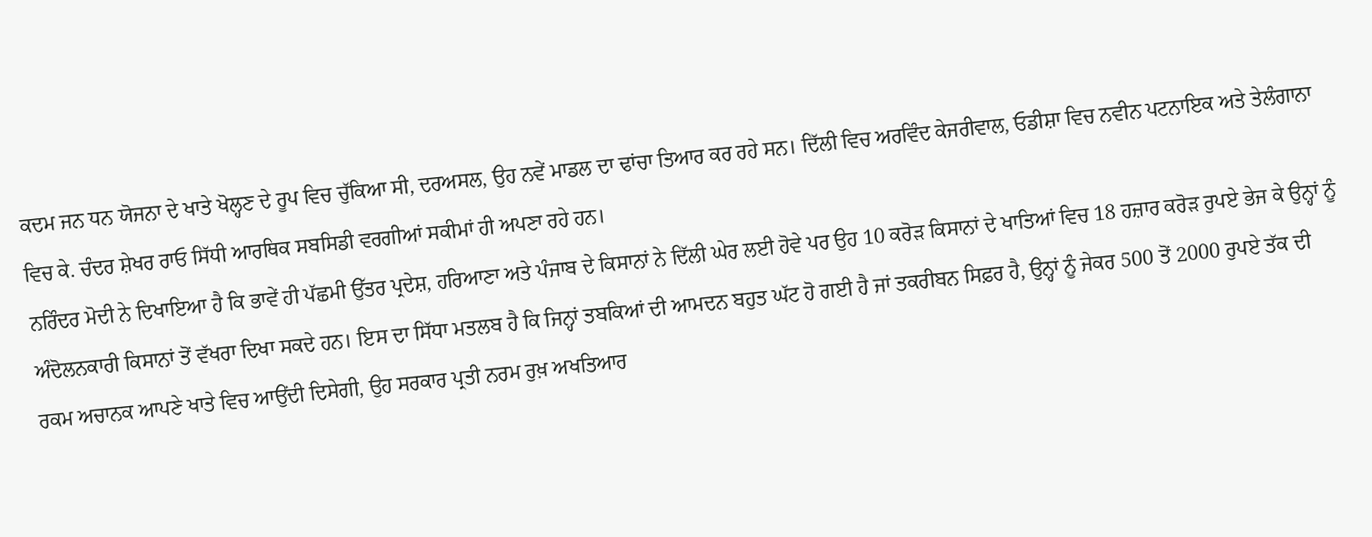ਕਦਮ ਜਨ ਧਨ ਯੋਜਨਾ ਦੇ ਖਾਤੇ ਖੋਲ੍ਹਣ ਦੇ ਰੂਪ ਵਿਚ ਚੁੱਕਿਆ ਸੀ, ਦਰਅਸਲ, ਉਹ ਨਵੇਂ ਮਾਡਲ ਦਾ ਢਾਂਚਾ ਤਿਆਰ ਕਰ ਰਹੇ ਸਨ। ਦਿੱਲੀ ਵਿਚ ਅਰਵਿੰਦ ਕੇਜਰੀਵਾਲ, ਓਡੀਸ਼ਾ ਵਿਚ ਨਵੀਨ ਪਟਨਾਇਕ ਅਤੇ ਤੇਲੰਗਾਨਾ ਵਿਚ ਕੇ. ਚੰਦਰ ਸ਼ੇਖਰ ਰਾਓ ਸਿੱਧੀ ਆਰਥਿਕ ਸਬਸਿਡੀ ਵਰਗੀਆਂ ਸਕੀਮਾਂ ਹੀ ਅਪਣਾ ਰਹੇ ਹਨ।
ਨਰਿੰਦਰ ਮੋਦੀ ਨੇ ਦਿਖਾਇਆ ਹੈ ਕਿ ਭਾਵੇਂ ਹੀ ਪੱਛਮੀ ਉੱਤਰ ਪ੍ਰਦੇਸ਼, ਹਰਿਆਣਾ ਅਤੇ ਪੰਜਾਬ ਦੇ ਕਿਸਾਨਾਂ ਨੇ ਦਿੱਲੀ ਘੇਰ ਲਈ ਹੋਵੇ ਪਰ ਉਹ 10 ਕਰੋੜ ਕਿਸਾਨਾਂ ਦੇ ਖਾਤਿਆਂ ਵਿਚ 18 ਹਜ਼ਾਰ ਕਰੋੜ ਰੁਪਏ ਭੇਜ ਕੇ ਉਨ੍ਹਾਂ ਨੂੰ ਅੰਦੋਲਨਕਾਰੀ ਕਿਸਾਨਾਂ ਤੋਂ ਵੱਖਰਾ ਦਿਖਾ ਸਕਦੇ ਹਨ। ਇਸ ਦਾ ਸਿੱਧਾ ਮਤਲਬ ਹੈ ਕਿ ਜਿਨ੍ਹਾਂ ਤਬਕਿਆਂ ਦੀ ਆਮਦਨ ਬਹੁਤ ਘੱਟ ਹੋ ਗਈ ਹੈ ਜਾਂ ਤਕਰੀਬਨ ਸਿਫ਼ਰ ਹੈ, ਉਨ੍ਹਾਂ ਨੂੰ ਜੇਕਰ 500 ਤੋਂ 2000 ਰੁਪਏ ਤੱਕ ਦੀ ਰਕਮ ਅਚਾਨਕ ਆਪਣੇ ਖਾਤੇ ਵਿਚ ਆਉਂਦੀ ਦਿਸੇਗੀ, ਉਹ ਸਰਕਾਰ ਪ੍ਰਤੀ ਨਰਮ ਰੁਖ਼ ਅਖਤਿਆਰ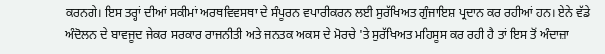ਕਰਨਗੇ। ਇਸ ਤਰ੍ਹਾਂ ਦੀਆਂ ਸਕੀਮਾਂ ਅਰਥਵਿਵਸਥਾ ਦੇ ਸੰਪੂਰਨ ਵਪਾਰੀਕਰਨ ਲਈ ਸੁਰੱਖਿਅਤ ਗੁੰਜਾਇਸ਼ ਪ੍ਰਦਾਨ ਕਰ ਰਹੀਆਂ ਹਨ। ਏਨੇ ਵੱਡੇ ਅੰਦੋਲਨ ਦੇ ਬਾਵਜੂਦ ਜੇਕਰ ਸਰਕਾਰ ਰਾਜਨੀਤੀ ਅਤੇ ਜਨਤਕ ਅਕਸ ਦੇ ਮੋਰਚੇ 'ਤੇ ਸੁਰੱਖਿਅਤ ਮਹਿਸੂਸ ਕਰ ਰਹੀ ਹੈ ਤਾਂ ਇਸ ਤੋਂ ਅੰਦਾਜ਼ਾ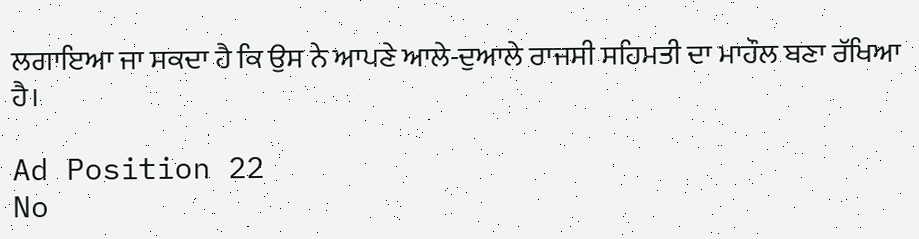ਲਗਾਇਆ ਜਾ ਸਕਦਾ ਹੈ ਕਿ ਉਸ ਨੇ ਆਪਣੇ ਆਲੇ-ਦੁਆਲੇ ਰਾਜਸੀ ਸਹਿਮਤੀ ਦਾ ਮਾਹੌਲ ਬਣਾ ਰੱਖਿਆ ਹੈ।

Ad Position 22
No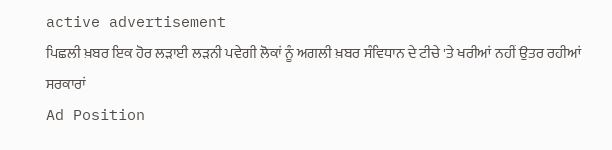active advertisement
ਪਿਛਲੀ ਖ਼ਬਰ ਇਕ ਹੋਰ ਲੜਾਈ ਲੜਨੀ ਪਵੇਗੀ ਲੋਕਾਂ ਨੂੰ ਅਗਲੀ ਖ਼ਬਰ ਸੰਵਿਧਾਨ ਦੇ ਟੀਚੇ 'ਤੇ ਖਰੀਆਂ ਨਹੀਂ ਉਤਰ ਰਹੀਆਂ ਸਰਕਾਰਾਂ
Ad Position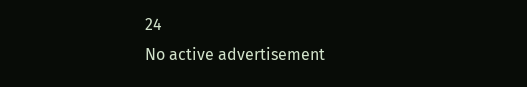24
No active advertisement